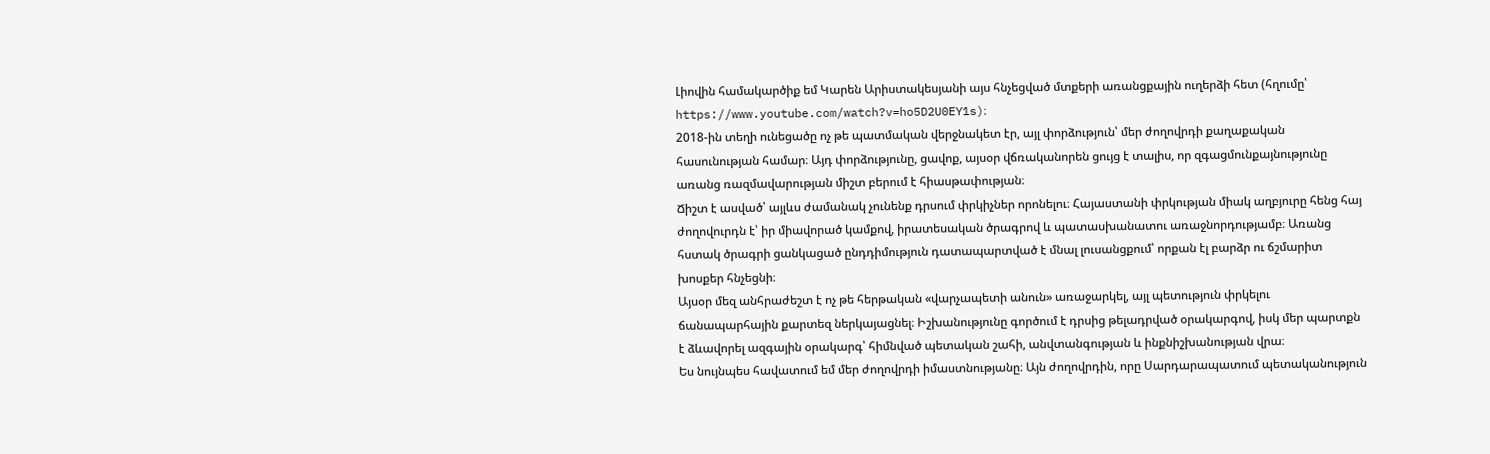Լիովին համակարծիք եմ Կարեն Արիստակեսյանի այս հնչեցված մտքերի առանցքային ուղերձի հետ (հղումը՝ https://www.youtube.com/watch?v=ho5D2U0EY1s)։
2018-ին տեղի ունեցածը ոչ թե պատմական վերջնակետ էր, այլ փորձություն՝ մեր ժողովրդի քաղաքական հասունության համար։ Այդ փորձությունը, ցավոք, այսօր վճռականորեն ցույց է տալիս, որ զգացմունքայնությունը առանց ռազմավարության միշտ բերում է հիասթափության։
Ճիշտ է ասված՝ այլևս ժամանակ չունենք դրսում փրկիչներ որոնելու։ Հայաստանի փրկության միակ աղբյուրը հենց հայ ժողովուրդն է՝ իր միավորած կամքով, իրատեսական ծրագրով և պատասխանատու առաջնորդությամբ։ Առանց հստակ ծրագրի ցանկացած ընդդիմություն դատապարտված է մնալ լուսանցքում՝ որքան էլ բարձր ու ճշմարիտ խոսքեր հնչեցնի։
Այսօր մեզ անհրաժեշտ է ոչ թե հերթական «վարչապետի անուն» առաջարկել, այլ պետություն փրկելու ճանապարհային քարտեզ ներկայացնել։ Իշխանությունը գործում է դրսից թելադրված օրակարգով, իսկ մեր պարտքն է ձևավորել ազգային օրակարգ՝ հիմնված պետական շահի, անվտանգության և ինքնիշխանության վրա։
Ես նույնպես հավատում եմ մեր ժողովրդի իմաստնությանը։ Այն ժողովրդին, որը Սարդարապատում պետականություն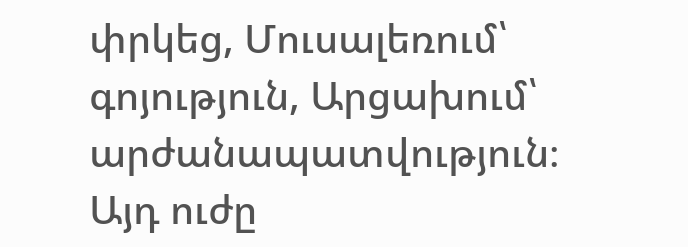փրկեց, Մուսալեռում՝ գոյություն, Արցախում՝ արժանապատվություն։ Այդ ուժը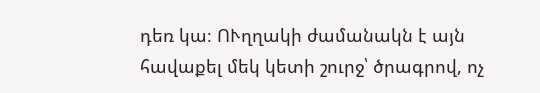դեռ կա։ ՈՒղղակի ժամանակն է այն հավաքել մեկ կետի շուրջ՝ ծրագրով, ոչ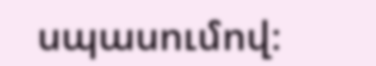սպասումով։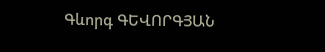Գևորգ ԳԵՎՈՐԳՅԱՆ